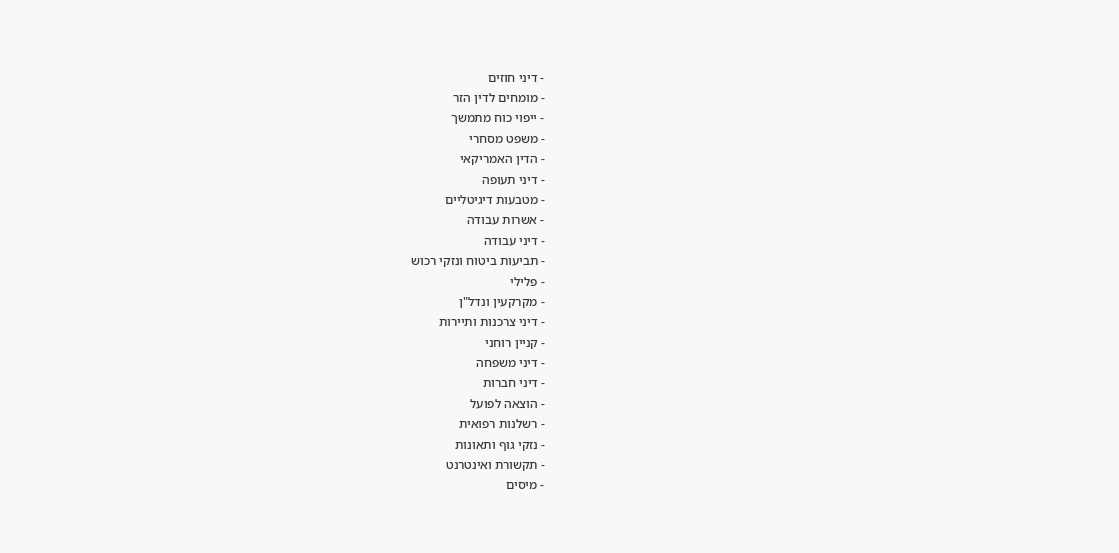- דיני חוזים
- מומחים לדין הזר
- ייפוי כוח מתמשך
- משפט מסחרי
- הדין האמריקאי
- דיני תעופה
- מטבעות דיגיטליים
- אשרות עבודה
- דיני עבודה
- תביעות ביטוח ונזקי רכוש
- פלילי
- מקרקעין ונדל"ן
- דיני צרכנות ותיירות
- קניין רוחני
- דיני משפחה
- דיני חברות
- הוצאה לפועל
- רשלנות רפואית
- נזקי גוף ותאונות
- תקשורת ואינטרנט
- מיסים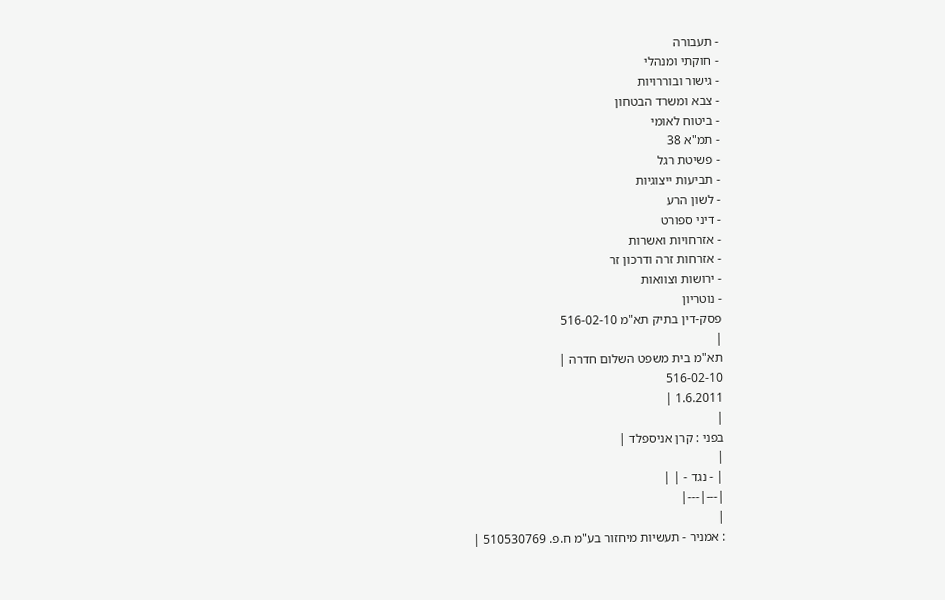- תעבורה
- חוקתי ומנהלי
- גישור ובוררויות
- צבא ומשרד הבטחון
- ביטוח לאומי
- תמ"א 38
- פשיטת רגל
- תביעות ייצוגיות
- לשון הרע
- דיני ספורט
- אזרחויות ואשרות
- אזרחות זרה ודרכון זר
- ירושות וצוואות
- נוטריון
פסק-דין בתיק תא"מ 516-02-10
|
תא"מ בית משפט השלום חדרה |
516-02-10
1.6.2011 |
|
בפני : קרן אניספלד |
|
| - נגד - | |
|---|---|
|
: אמניר - תעשיות מיחזור בע"מ ח.פ. 510530769 |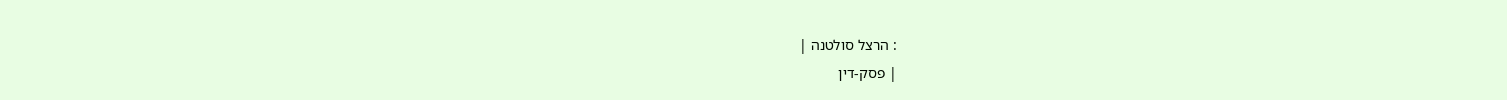: הרצל סולטנה |
| פסק-דין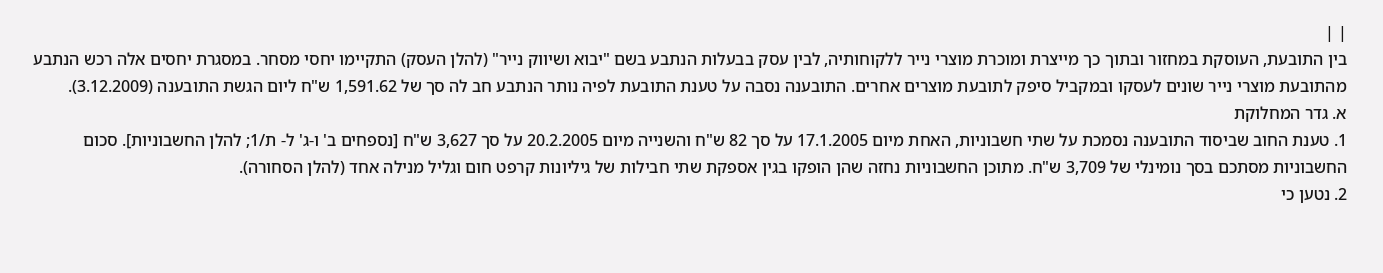| |
בין התובעת, העוסקת במחזור ובתוך כך מייצרת ומוכרת מוצרי נייר ללקוחותיה, לבין עסק בבעלות הנתבע בשם "יבוא ושיווק נייר" (להלן העסק) התקיימו יחסי מסחר. במסגרת יחסים אלה רכש הנתבע מהתובעת מוצרי נייר שונים לעסקו ובמקביל סיפק לתובעת מוצרים אחרים. התובענה נסבה על טענת התובעת לפיה נותר הנתבע חב לה סך של 1,591.62 ש"ח ליום הגשת התובענה (3.12.2009).
א. גדר המחלוקת
1. טענת החוב שביסוד התובענה נסמכת על שתי חשבוניות, האחת מיום 17.1.2005 על סך 82 ש"ח והשנייה מיום 20.2.2005 על סך 3,627 ש"ח [נספחים ב' ו-ג' ל- ת/1; להלן החשבוניות]. סכום החשבוניות מסתכם בסך נומינלי של 3,709 ש"ח. מתוכן החשבוניות נחזה שהן הופקו בגין אספקת שתי חבילות של גיליונות קרפט חום וגליל מנילה אחד (להלן הסחורה).
2. נטען כי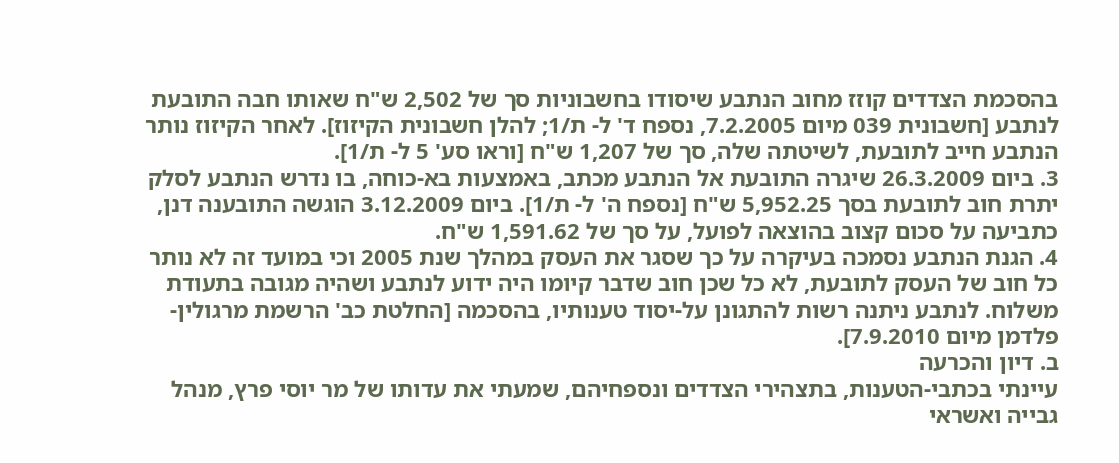בהסכמת הצדדים קוזז מחוב הנתבע שיסודו בחשבוניות סך של 2,502 ש"ח שאותו חבה התובעת לנתבע [חשבונית 039 מיום 7.2.2005, נספח ד' ל- ת/1; להלן חשבונית הקיזוז]. לאחר הקיזוז נותר הנתבע חייב לתובעת, לשיטתה שלה, סך של 1,207 ש"ח [וראו סע' 5 ל- ת/1].
3. ביום 26.3.2009 שיגרה התובעת אל הנתבע מכתב, באמצעות בא-כוחה, בו נדרש הנתבע לסלק יתרת חוב לתובעת בסך 5,952.25 ש"ח [נספח ה' ל- ת/1]. ביום 3.12.2009 הוגשה התובענה דנן, כתביעה על סכום קצוב בהוצאה לפועל, על סך של 1,591.62 ש"ח.
4. הגנת הנתבע נסמכה בעיקרה על כך שסגר את העסק במהלך שנת 2005 וכי במועד זה לא נותר כל חוב של העסק לתובעת, לא כל שכן חוב שדבר קיומו היה ידוע לנתבע ושהיה מגובה בתעודת משלוח. לנתבע ניתנה רשות להתגונן על-יסוד טענותיו, בהסכמה [החלטת כב' הרשמת מרגולין-פלדמן מיום 7.9.2010].
ב. דיון והכרעה
עיינתי בכתבי-הטענות, בתצהירי הצדדים ונספחיהם, שמעתי את עדותו של מר יוסי פרץ, מנהל גבייה ואשראי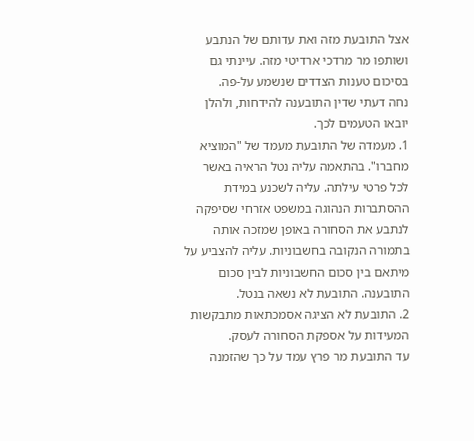אצל התובעת מזה ואת עדותם של הנתבע ושותפו מר מרדכי ארדיטי מזה. עיינתי גם בסיכום טענות הצדדים שנשמע על-פה.
נחה דעתי שדין התובענה להידחות, ולהלן יובאו הטעמים לכך.
1. מעמדה של התובעת מעמד של "המוציא מחברו". בהתאמה עליה נטל הראיה באשר לכל פרטי עילתה. עליה לשכנע במידת ההסתברות הנהוגה במשפט אזרחי שסיפקה לנתבע את הסחורה באופן שמזכה אותה בתמורה הנקובה בחשבוניות. עליה להצביע על מיתאם בין סכום החשבוניות לבין סכום התובענה. התובעת לא נשאה בנטל.
2. התובעת לא הציגה אסמכתאות מתבקשות המעידות על אספקת הסחורה לעסק.
עד התובעת מר פרץ עמד על כך שהזמנה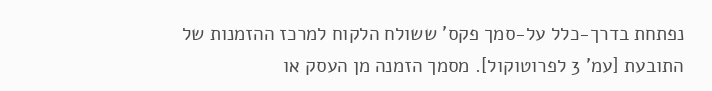נפתחת בדרך-כלל על-סמך פקס' ששולח הלקוח למרכז ההזמנות של התובעת [עמ' 3 לפרוטוקול]. מסמך הזמנה מן העסק או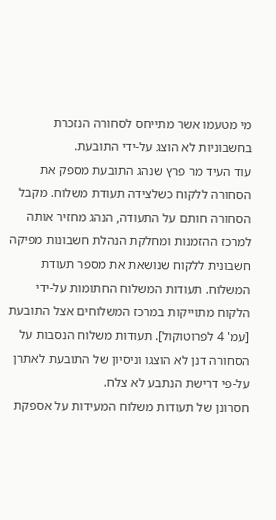מי מטעמו אשר מתייחס לסחורה הנזכרת בחשבוניות לא הוצג על-ידי התובעת.
עוד העיד מר פרץ שנהג התובעת מספק את הסחורה ללקוח כשלצידה תעודת משלוח. מקבל הסחורה חותם על התעודה, הנהג מחזיר אותה למרכז ההזמנות ומחלקת הנהלת חשבונות מפיקה חשבונית ללקוח שנושאת את מספר תעודת המשלוח. תעודות המשלוח החתומות על-ידי הלקוח מתוייקות במרכז המשלוחים אצל התובעת [עמ' 4 לפרוטוקול]. תעודות משלוח הנסבות על הסחורה דנן לא הוצגו וניסיון של התובעת לאתרן על-פי דרישת הנתבע לא צלח.
חסרונן של תעודות משלוח המעידות על אספקת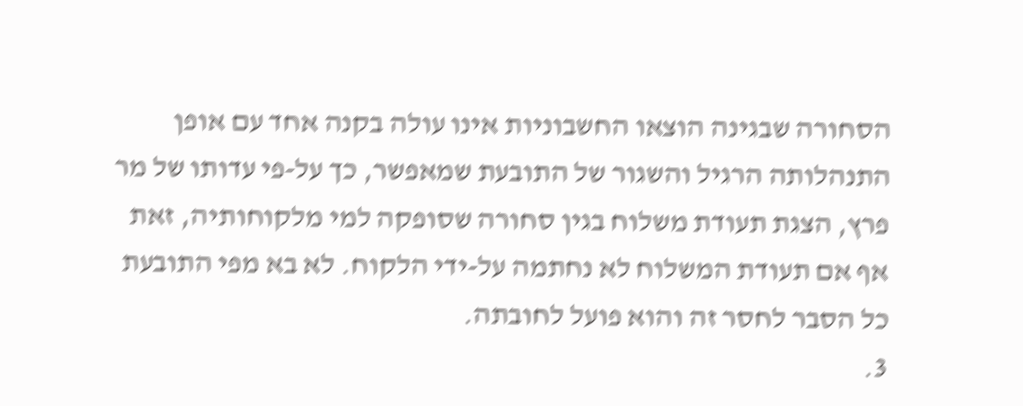הסחורה שבגינה הוצאו החשבוניות אינו עולה בקנה אחד עם אופן התנהלותה הרגיל והשגור של התובעת שמאפשר, כך על-פי עדותו של מר פרץ, הצגת תעודת משלוח בגין סחורה שסופקה למי מלקוחותיה, זאת אף אם תעודת המשלוח לא נחתמה על-ידי הלקוח. לא בא מפי התובעת כל הסבר לחסר זה והוא פועל לחובתה.
3.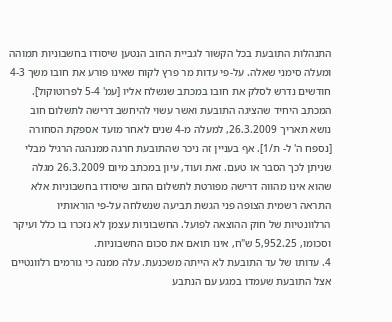התנהלות התובעת בכל הקשור לגביית החוב הנטען שיסודו בחשבוניות תמוהה ומעלה סימני שאלה. על-פי עדות מר פרץ לקוח שאינו פורע את חובו משך 4-3 חודשים נדרש לסלק את חובו במכתב שנשלח אליו [עמ' 5-4 לפרוטוקול]. המכתב היחיד שהציגה התובעת ואשר עשוי להיחשב דרישה לתשלום חוב נושא תאריך 26.3.2009, למעלה מ-4 שנים לאחר מועד אספקת הסחורה [נספח ה' ל- ת/1]. אף בעניין זה ניכר שהתובעת חרגה ממנהגה הרגיל מבלי שניתן לכך הסבר או טעם. זאת ועוד, עיון במכתב מיום 26.3.2009 מגלה שהוא אינו מהווה דרישה מפורטת לתשלום החוב שיסודו בחשבוניות אלא התראה רשמית הצופה פני הגשת תביעה שנשלחה על-פי הוראותיו הרלוונטיות של חוק ההוצאה לפועל. החשבוניות עצמן לא נזכרו בו כלל ועיקר וסכומו, 5,952.25 ש"ח, אינו תואם את סכום החשבוניות.
4. עדותו של עד התובעת לא הייתה משכנעת. עלה ממנה כי גורמים רלוונטיים אצל התובעת שעמדו במגע עם הנתבע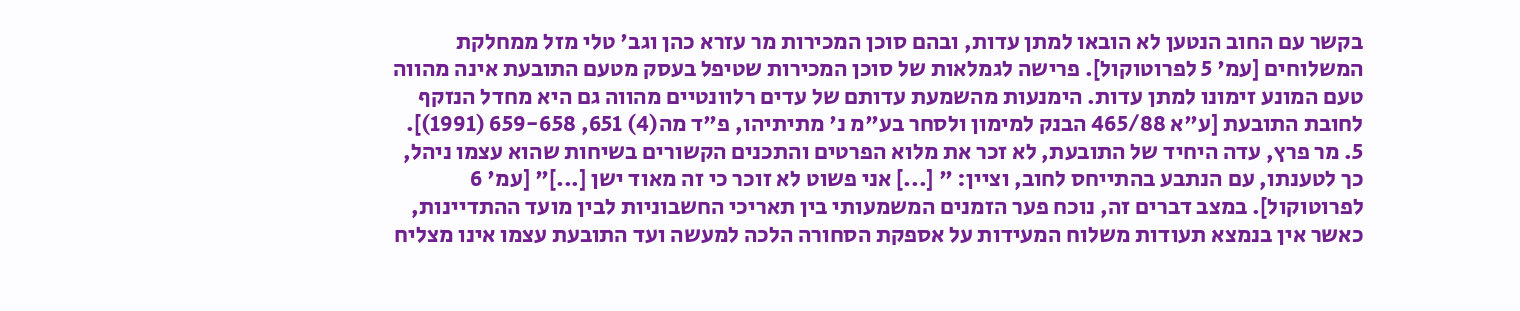בקשר עם החוב הנטען לא הובאו למתן עדות, ובהם סוכן המכירות מר עזרא כהן וגב' טלי מזל ממחלקת המשלוחים [עמ' 5 לפרוטוקול]. פרישה לגמלאות של סוכן המכירות שטיפל בעסק מטעם התובעת אינה מהווה טעם המונע זימונו למתן עדות. הימנעות מהשמעת עדותם של עדים רלוונטיים מהווה גם היא מחדל הנזקף לחובת התובעת [ע"א 465/88 הבנק למימון ולסחר בע"מ נ' מתיתיהו, פ"ד מה(4) 651, 659-658 (1991)].
5. מר פרץ, עדה היחיד של התובעת, לא זכר את מלוא הפרטים והתכנים הקשורים בשיחות שהוא עצמו ניהל, כך לטענתו, עם הנתבע בהתייחס לחוב, וציין: " [...] אני פשוט לא זוכר כי זה מאוד ישן [...]" [עמ' 6 לפרוטוקול]. במצב דברים זה, נוכח פער הזמנים המשמעותי בין תאריכי החשבוניות לבין מועד ההתדיינות, כאשר אין בנמצא תעודות משלוח המעידות על אספקת הסחורה הלכה למעשה ועד התובעת עצמו אינו מצליח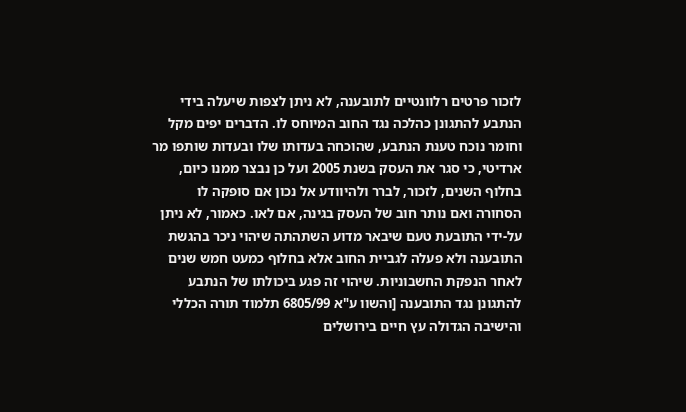לזכור פרטים רלוונטיים לתובענה, לא ניתן לצפות שיעלה בידי הנתבע להתגונן כהלכה נגד החוב המיוחס לו. הדברים יפים מקל וחומר נוכח טענת הנתבע, שהוכחה בעדותו שלו ובעדות שותפו מר ארדיטי, כי סגר את העסק בשנת 2005 ועל כן נבצר ממנו כיום, בחלוף השנים, לזכור, לברר ולהיוודע אל נכון אם סופקה לו הסחורה ואם נותר חוב של העסק בגינה, אם לאו. כאמור, לא ניתן על-ידי התובעת טעם שיבאר מדוע השתהתה שיהוי ניכר בהגשת התובענה ולא פעלה לגביית החוב אלא בחלוף כמעט חמש שנים לאחר הנפקת החשבוניות. שיהוי זה פגע ביכולתו של הנתבע להתגונן נגד התובענה [והשוו ע"א 6805/99 תלמוד תורה הכללי והישיבה הגדולה עץ חיים בירושלים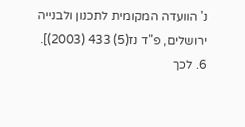נ' הוועדה המקומית לתכנון ולבנייה ירושלים, פ"ד נז(5) 433 (2003)].
6. לכך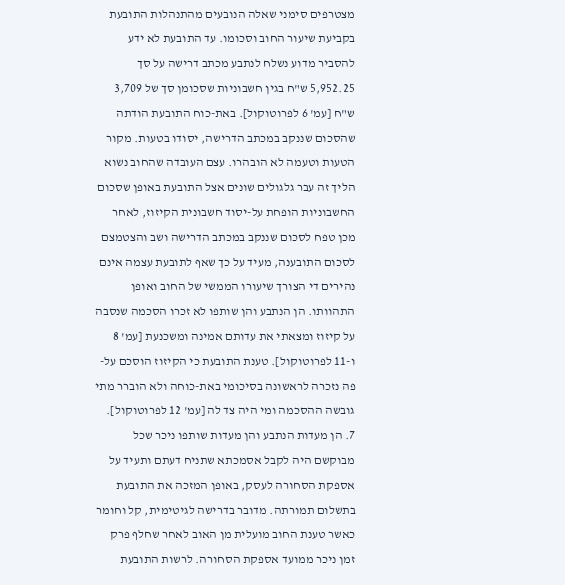מצטרפים סימני שאלה הנובעים מהתנהלות התובעת בקביעת שיעור החוב וסכומו. עד התובעת לא ידע להסביר מדוע נשלח לנתבע מכתב דרישה על סך 5,952.25 ש"ח בגין חשבוניות שסכומן סך של 3,709 ש"ח [עמ' 6 לפרוטוקול]. באת-כוח התובעת הודתה שהסכום שננקב במכתב הדרישה, יסודו בטעות. מקור הטעות וטעמה לא הובהרו. עצם העובדה שהחוב נשוא הליך זה עבר גלגולים שונים אצל התובעת באופן שסכום החשבוניות הופחת על-יסוד חשבונית הקיזוז, לאחר מכן טפח לסכום שננקב במכתב הדרישה ושב והצטמצם לסכום התובענה, מעיד על כך שאף לתובעת עצמה אינם נהירים די הצורך שיעורו הממשי של החוב ואופן התהוותו. הן הנתבע והן שותפו לא זכרו הסכמה שנסבה על קיזוז ומצאתי את עדותם אמינה ומשכנעת [עמ' 8 ו-11 לפרוטוקול]. טענת התובעת כי הקיזוז הוסכם על-פה נזכרה לראשונה בסיכומי באת-כוחה ולא הוברר מתי גובשה ההסכמה ומי היה צד לה [עמ' 12 לפרוטוקול].
7. הן מעדות הנתבע והן מעדות שותפו ניכר שכל מבוקשם היה לקבל אסמכתא שתניח דעתם ותעיד על אספקת הסחורה לעסק, באופן המזכה את התובעת בתשלום תמורתה. מדובר בדרישה לגיטימית, קל וחומר כאשר טענת החוב מועלית מן האוב לאחר שחלף פרק זמן ניכר ממועד אספקת הסחורה. לרשות התובעת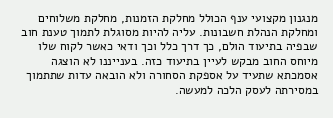מנגנון מקצועי ענף הכולל מחלקת הזמנות, מחלקת משלוחים ומחלקת הנהלת חשבונות. עליה להיות מסוגלת לתמוך טענת חוב שבפיה בתיעוד הולם, כך דרך כלל וכך ודאי כאשר לקוח שלו מיוחס החוב מבקש לעיין בתיעוד כזה. בענייננו לא הוצגה אסמכתא שתעיד על אספקת הסחורה ולא הובאה עדות שתתמוך במסירתה לעסק הלכה למעשה.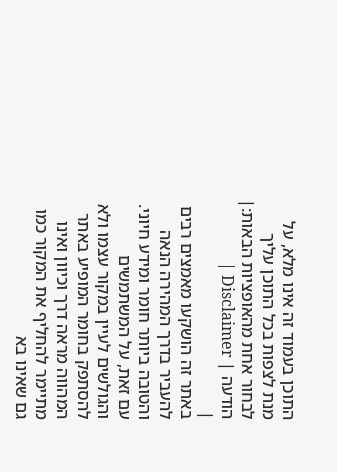התוכן בעמוד זה אינו מלא, על מנת לצפות בכל התוכן עליך לבחור אחת מהאופציות הבאות:| הודעה | Disclaimer |
|
באתר זה הושקעו מאמצים רבים להעביר בדרך המהירה הנאה והטובה ביותר חומר ומידע חיוני. עם זאת, על המשתמשים והגולשים לעיין במקור עצמו ולא להסתפק בחומר המופיע באתר המהווה מראה דרך וכיוון ואינו מתיימר להחליף את המקור כמו גם שאינו בא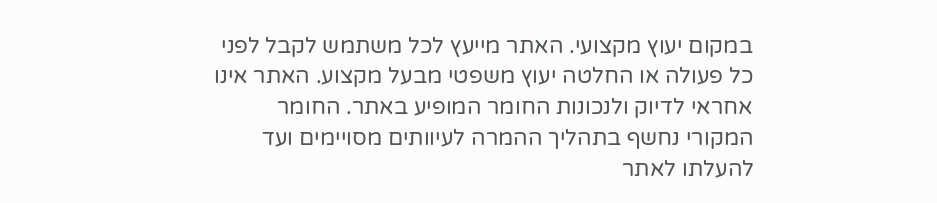במקום יעוץ מקצועי. האתר מייעץ לכל משתמש לקבל לפני כל פעולה או החלטה יעוץ משפטי מבעל מקצוע. האתר אינו אחראי לדיוק ולנכונות החומר המופיע באתר. החומר המקורי נחשף בתהליך ההמרה לעיוותים מסויימים ועד להעלתו לאתר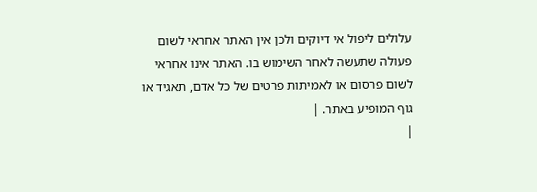עלולים ליפול אי דיוקים ולכן אין האתר אחראי לשום פעולה שתעשה לאחר השימוש בו. האתר אינו אחראי לשום פרסום או לאמיתות פרטים של כל אדם, תאגיד או גוף המופיע באתר. |
|